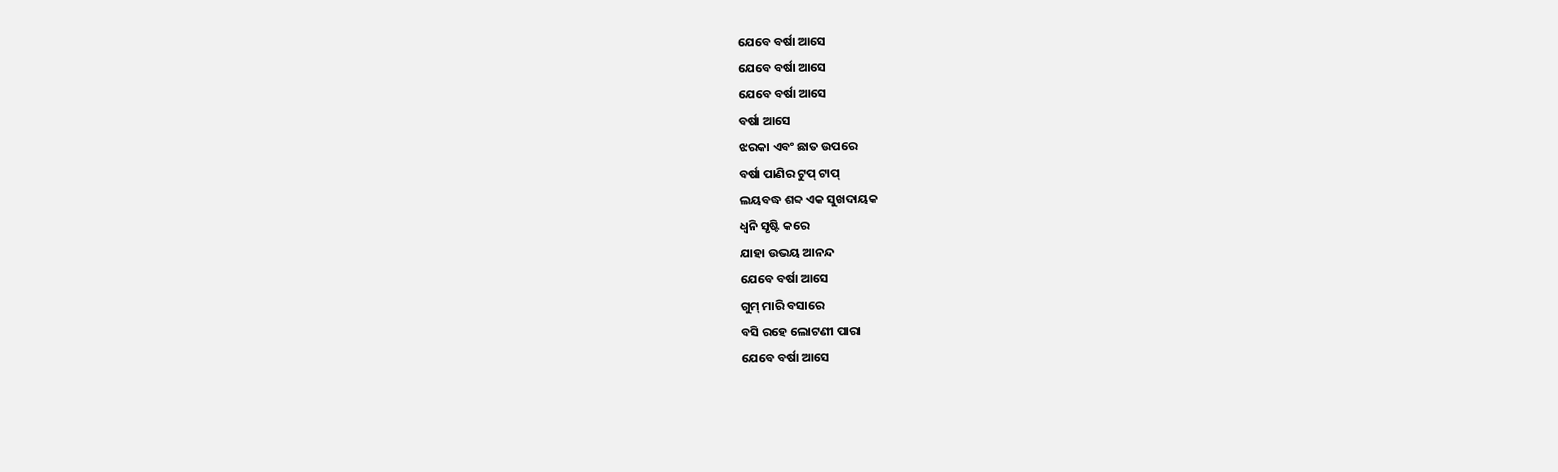ଯେବେ ବର୍ଷା ଆସେ
ଯେବେ ବର୍ଷା ଆସେ
ଯେବେ ବର୍ଷା ଆସେ
ବର୍ଷା ଆସେ
ଝରକା ଏବଂ ଛାତ ଉପରେ
ବର୍ଷା ପାଣିର ଟୁପ୍ ଟାପ୍
ଲୟବଦ୍ଧ ଶବ୍ଦ ଏକ ସୁଖଦାୟକ
ଧ୍ୱନି ସୃଷ୍ଟି କରେ
ଯାହା ଉଭୟ ଆନନ୍ଦ
ଯେବେ ବର୍ଷା ଆସେ
ଗୁମ୍ ମାରି ବସାରେ
ବସି ରହେ ଲୋଟଣୀ ପାରା
ଯେବେ ବର୍ଷା ଆସେ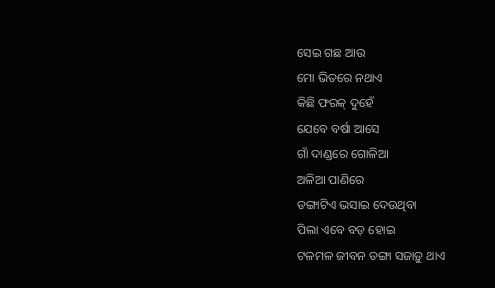ସେଇ ଗଛ ଆଉ
ମୋ ଭିତରେ ନଥାଏ
କିଛି ଫରକ୍ ଦୁହେଁ
ଯେବେ ବର୍ଷା ଆସେ
ଗାଁ ଦାଣ୍ଡରେ ଗୋଳିଆ
ଅଳିଆ ପାଣିରେ
ଡଙ୍ଗାଟିଏ ଭସାଇ ଦେଉଥିବା
ପିଲା ଏବେ ବଡ଼ ହୋଇ
ଟଳମଳ ଜୀବନ ଡଙ୍ଗା ସଜାଡ଼ୁ ଥାଏ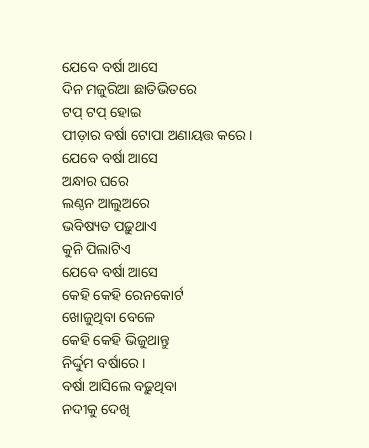ଯେବେ ବର୍ଷା ଆସେ
ଦିନ ମଜୁରିଆ ଛାତିଭିତରେ
ଟପ୍ ଟପ୍ ହୋଇ
ପୀଡ଼ାର ବର୍ଷା ଟୋପା ଅଣାୟତ୍ତ କରେ ।
ଯେବେ ବର୍ଷା ଆସେ
ଅନ୍ଧାର ଘରେ
ଲଣ୍ଠନ ଆଲୁଅରେ
ଭବିଷ୍ୟତ ପଢ଼ୁଥାଏ
କୁନି ପିଲାଟିଏ
ଯେବେ ବର୍ଷା ଆସେ
କେହି କେହି ରେନକୋର୍ଟ
ଖୋଜୁଥିବା ବେଳେ
କେହି କେହି ଭିଜୁଥାନ୍ତୁ
ନିର୍ଦ୍ଦୁମ ବର୍ଷାରେ ।
ବର୍ଷା ଆସିଲେ ବଢ଼ୁଥିବା
ନଦୀକୁ ଦେଖି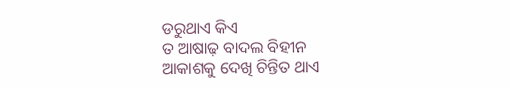ଡରୁଥାଏ କିଏ
ତ ଆଷାଢ଼ ବାଦଲ ବିହୀନ
ଆକାଶକୁ ଦେଖି ଚିନ୍ତିତ ଥାଏ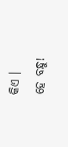କିଏ ।
ହେ ବନ୍ଧୁ!